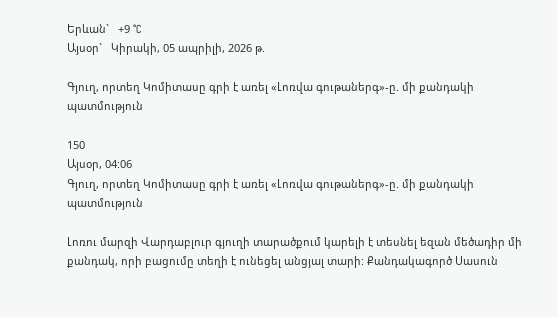Երևան`   +9 °C
Այսօր`   Կիրակի, 05 ապրիլի, 2026 թ.

Գյուղ, որտեղ Կոմիտասը գրի է առել «Լոռվա գութաներգ»-ը. մի քանդակի պատմություն

150
Այսօր, 04:06
Գյուղ, որտեղ Կոմիտասը գրի է առել «Լոռվա գութաներգ»-ը. մի քանդակի պատմություն

Լոռու մարզի Վարդաբլուր գյուղի տարածքում կարելի է տեսնել եզան մեծադիր մի քանդակ, որի բացումը տեղի է ունեցել անցյալ տարի: Քանդակագործ Սասուն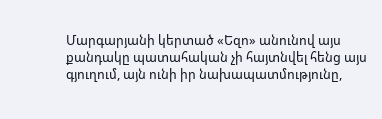Մարգարյանի կերտած «Եզո» անունով այս քանդակը պատահական չի հայտնվել հենց այս գյուղում, այն ունի իր նախապատմությունը,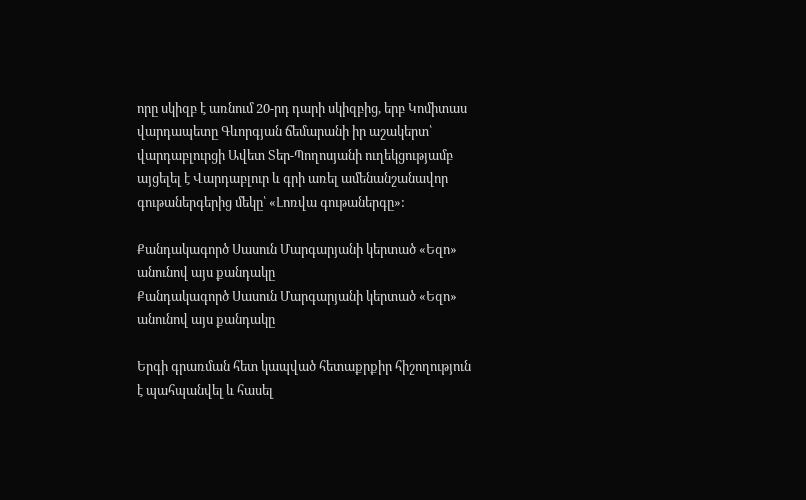որը սկիզբ է առնում 20-րդ դարի սկիզբից, երբ Կոմիտաս վարդապետը Գևորգյան ճեմարանի իր աշակերտ՝ վարդաբլուրցի Ավետ Տեր-Պողոսյանի ուղեկցությամբ այցելել է Վարդաբլուր և գրի առել ամենանշանավոր գութաներգերից մեկը՝ «Լոռվա գութաներգը»:

Քանդակագործ Սասուն Մարգարյանի կերտած «Եզո» անունով այս քանդակը
Քանդակագործ Սասուն Մարգարյանի կերտած «Եզո» անունով այս քանդակը

Երգի գրառման հետ կապված հետաքրքիր հիշողություն է պահպանվել և հասել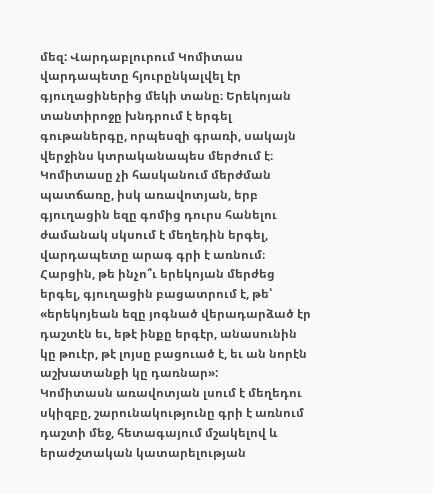մեզ: Վարդաբլուրում Կոմիտաս վարդապետը հյուրընկալվել էր գյուղացիներից մեկի տանը։ Երեկոյան տանտիրոջը խնդրում է երգել գութաներգը, որպեսզի գրառի, սակայն վերջինս կտրականապես մերժում է։
Կոմիտասը չի հասկանում մերժման պատճառը, իսկ առավոտյան, երբ գյուղացին եզը գոմից դուրս հանելու ժամանակ սկսում է մեղեդին երգել, վարդապետը արագ գրի է առնում։
Հարցին, թե ինչո՞ւ երեկոյան մերժեց երգել, գյուղացին բացատրում է, թե՝ «երեկոյեան եզը յոգնած վերադարձած էր դաշտէն եւ, եթէ ինքը երգէր, անասունին կը թուէր, թէ լոյսը բացուած է, եւ ան նորէն աշխատանքի կը դառնար»:
Կոմիտասն առավոտյան լսում է մեղեդու սկիզբը, շարունակությունը գրի է առնում դաշտի մեջ, հետագայում մշակելով և երաժշտական կատարելության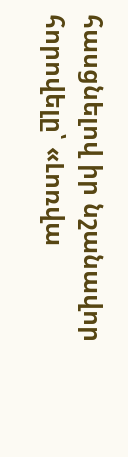հասցնելով իր նշանավոր հորովելը՝ «Լոռվա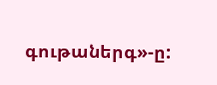գութաներգ»-ը: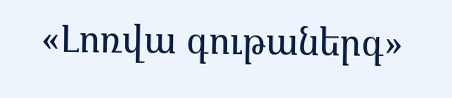«Լոռվա գութաներգ»